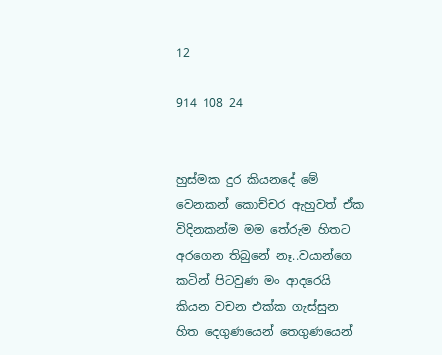12

914 108 24


හුස්මක දුර කියනදේ මේ වෙනකන් කොච්චර ඇහුවත් ඒක විදිනකන්ම මම තේරුම හිතට අරගෙන තිබුනේ නෑ..වයාන්ගෙ කටින් පිටවුණ මං ආදරෙයි කියන වචන එක්ක ගැස්සුන හිත දෙගුණයෙන් තෙගුණයෙන්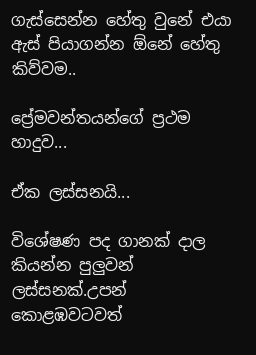ගැස්සෙන්න හේතු වුනේ එයා ඇස් පියාගන්න ඕනේ හේතු කිව්වම..

ප්‍රේමවන්තයන්ගේ ප්‍රථම හාදුව...

ඒක ලස්සනයි...

විශේෂණ පද ගානක් දාල කියන්න පුලුවන් ලස්සනක්.උපන් කොළඹවටවත්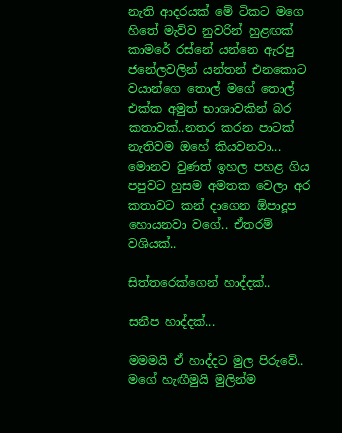නැති ආදරයක් මේ ටිකට මගෙ හිතේ මැව්ව නුවරින් හුළඟක් කාමරේ රස්නේ යන්නෙ ඇරපු ජනේලවලින් යන්තන් එනකොට වයාන්ගෙ තොල් මගේ තොල් එක්ක අමුත් භාශාවකින් බර කතාවක්..නතර කරන පාටක් නැතිවම ඔහේ කියවනවා... මොනව වුණත් ඉහල පහළ ගිය පපුවට හුසම අමතක වෙලා අර කතාවට කන් දාගෙන ඕපාදූප හොයනවා වගේ.. ඒතරම් වශියක්..

සිත්තරෙක්ගෙන් හාද්දක්..

සනීප හාද්දක්...

මමමයි ඒ හාද්දට මුල පිරුවේ.. මගේ හැඟීමුයි මුලින්ම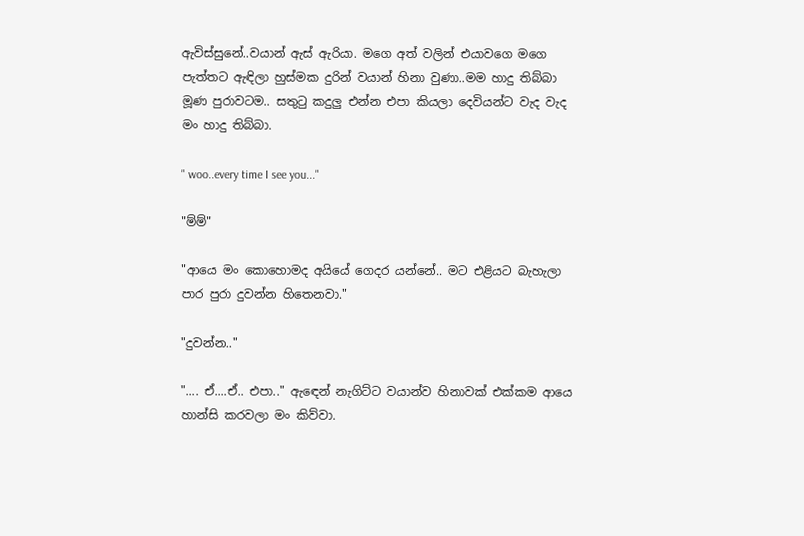ඇවිස්සුනේ..වයාන් ඇස් ඇරියා. මගෙ අත් වලින් එයාවගෙ මගෙ පැත්තට ඇඳිලා හුස්මක දුරින් වයාන් හිනා වුණා..මම හාදු තිබ්බා මූණ පුරාවටම.. සතුටු කදුලු එන්න එපා කියලා දෙවියන්ට වැද වැද මං හාදු තිබ්බා.

" woo..every time I see you..."

"ම්ම්"

"ආයෙ මං කොහොමද අයියේ ගෙදර යන්නේ.. මට එළියට බැහැලා පාර පුරා දුවන්න හිතෙනවා."

"දුවන්න.."

".... ඒ....ඒ.. එපා.." ඇඳෙන් නැගිට්ට වයාන්ව හිනාවක් එක්කම ආයෙ හාන්සි කරවලා මං කිව්වා.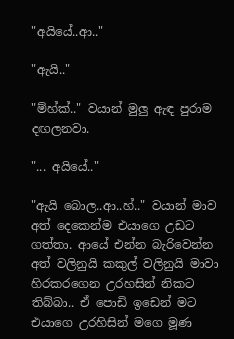"අයියේ..ආ.."

"ඇයි.."

"ම්හ්ක්.." වයාන් මුලු ඇඳ පුරාම දඟලනවා.

"... අයියේ.."

"ඇයි බොල..ආ..හ්.." වයාන් මාව අත් දෙකෙන්ම එයාගෙ උඩට ගත්තා. ආයේ එන්න බැරිවෙන්න අත් වලිනුයි කකුල් වලිනුයි මාවා හිරකරගෙන උරහසින් නිකට තිබ්බා.. ඒ පොඩි ඉඩෙන් මට එයාගෙ උරහිසින් මගෙ මූණ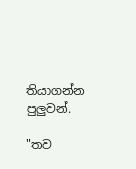තියාගන්න පුලුවන්.

"තව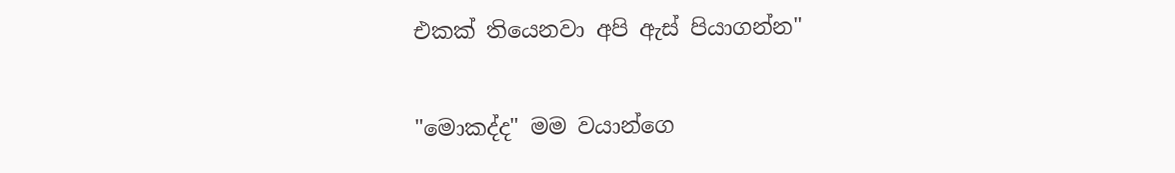එකක් තියෙනවා අපි ඇස් පියාගන්න"

"මොකද්ද" මම වයාන්ගෙ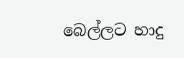බෙල්ලට හාදු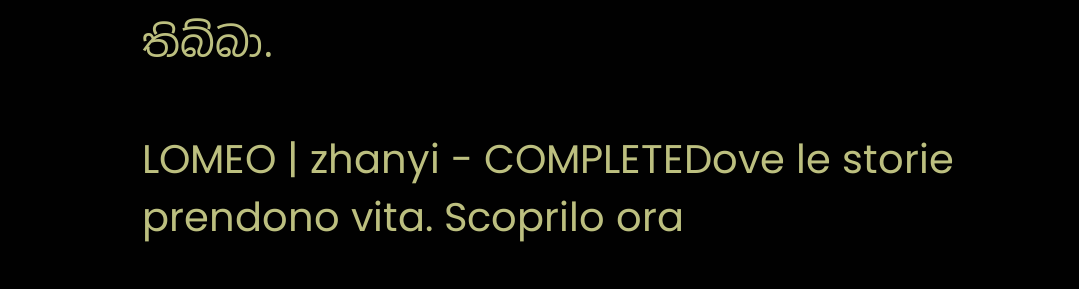තිබ්බා.

LOMEO | zhanyi - COMPLETEDove le storie prendono vita. Scoprilo ora